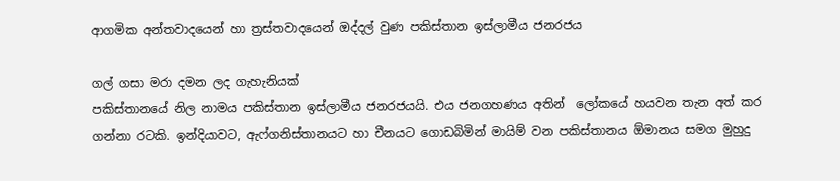ආගමික අන්තවාදයෙන් හා ත්‍රස්තවාදයෙන් ඔද්දල් වුණ පකිස්තාන ඉස්ලාමීය ජනරජය

ගල් ගසා මරා දමන ලද ගැහැනියක්
පකිස්තානයේ නිල නාමය පකිස්තාන ඉස්ලාමීය ජනරජයයි. එය ජනගහණය අතින්  ලෝකයේ හයවන තැන අත් කර ගන්නා රටකි. ඉන්දියාවට, ඇෆ්ගනිස්තානයට හා චීනයට ගොඩබිමින් මායිම් වන පකිස්තානය ඕමානය සමග මුහුදු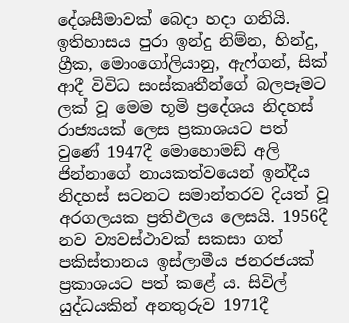දේශසීමාවක් බෙදා හදා ගනියි. ඉතිහාසය පුරා ඉන්දු නිම්න, හින්දු, ග්‍රීක, මොංගෝලියානු, ඇෆ්ගන්, සික් ආදී විවිධ සංස්කෘතීන්ගේ බලපෑමට ලක් වූ මෙම භූමි ප්‍රදේශය නිදහස් රාජ්‍යයක් ලෙස ප්‍රකාශයට පත් වුණේ 1947දී මොහොමඩ් අලි ජින්නාගේ නායකත්වයෙන් ඉන්දීය නිදහස් සටනට සමාන්තරව දියත් වූ අරගලයක ප්‍රතිඵලය ලෙසයි. 1956දී නව ව්‍යවස්ථාවක් සකසා ගත් පකිස්තානය ඉස්ලාමීය ජනරජයක් ප්‍රකාශයට පත් කළේ ය. සිවිල් යුද්ධයකින් අනතුරුව 1971දී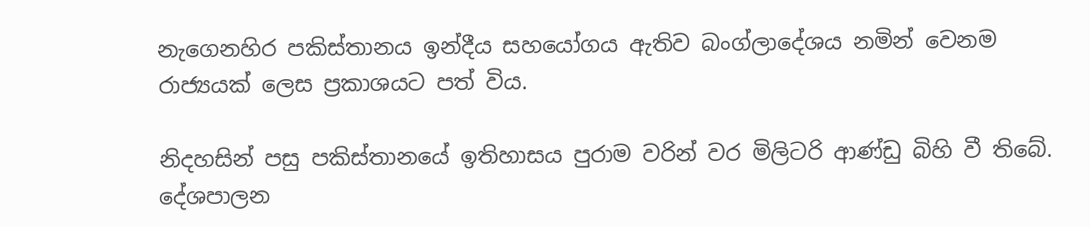නැගෙනහිර පකිස්තානය ඉන්දීය සහයෝගය ඇතිව බංග්ලාදේශය නමින් වෙනම රාජ්‍යයක් ලෙස ප්‍රකාශයට පත් විය.

නිදහසින් පසු පකිස්තානයේ ඉතිහාසය පුරාම වරින් වර මිලිටරි ආණ්ඩු බිහි වී තිබේ. දේශපාලන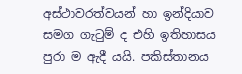අස්ථාවරත්වයන් හා ඉන්දියාව සමග ගැටුම් ද එහි ඉතිහාසය පුරා ම ඇදී යයි. පකිස්තානය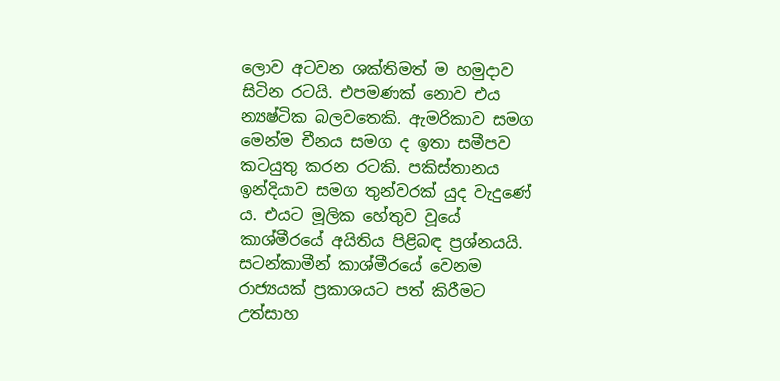ලොව අටවන ශක්තිමත් ම හමුදාව සිටින රටයි. එපමණක් නොව එය න්‍යෂ්ටික බලවතෙකි. ඇමරිකාව සමග මෙන්ම චීනය සමග ද ඉතා සමීපව කටයුතු කරන රටකි. පකිස්තානය ඉන්දියාව සමග තුන්වරක් යුද වැදුණේ ය. එයට මූලික හේතුව වූයේ කාශ්මීරයේ අයිතිය පිළිබඳ ප්‍රශ්නයයි. සටන්කාමීන් කාශ්මීර‍යේ වෙනම රාජ්‍යයක් ප්‍රකාශයට පත් කිරීමට උත්සාහ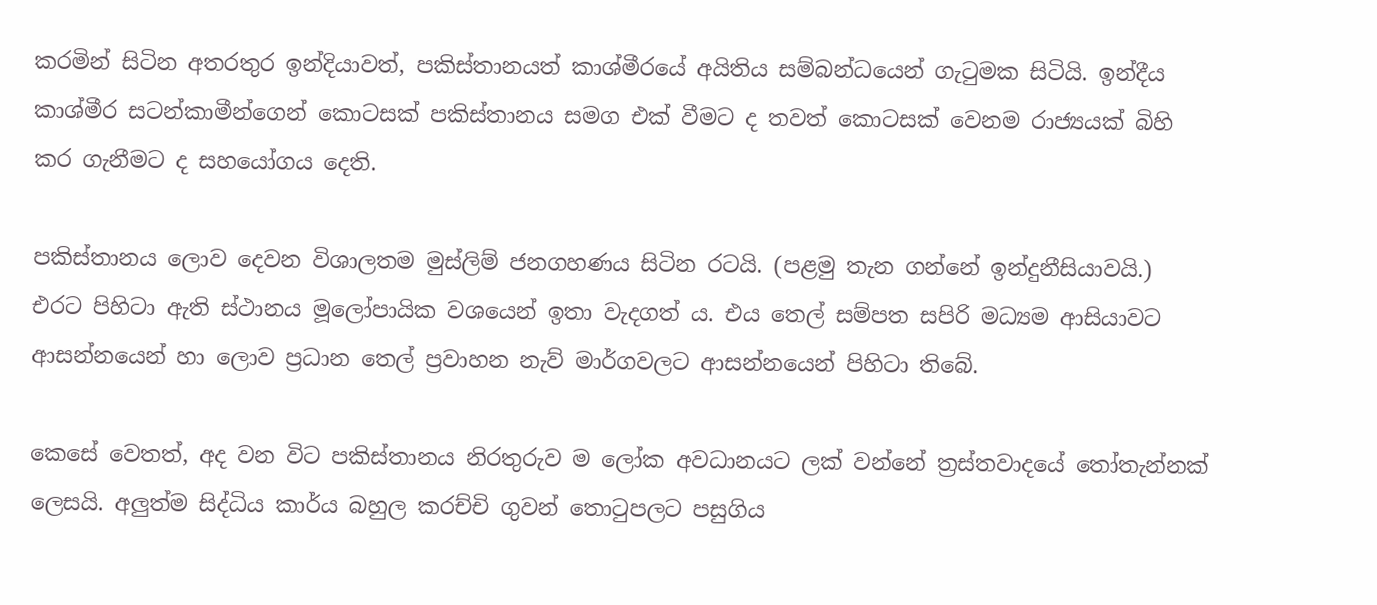කරමින් සිටින අතරතුර ඉන්දියාවත්, පකිස්තානයත් කාශ්මීරයේ අයිතිය සම්බන්ධයෙන් ගැටුමක සිටියි. ඉන්දීය කාශ්මීර සටන්කාමීන්ගෙන් කොටසක් පකිස්තානය සමග එක් වීමට ද තවත් කොටසක් වෙනම රාජ්‍යයක් බිහි කර ගැනීමට ද සහයෝගය දෙති.

පකිස්තානය ලොව දෙවන විශාලතම මුස්ලිම් ජනගහණය සිටින රටයි. (පළමු තැන ගන්නේ ඉන්දුනීසියාවයි.) එරට පිහිටා ඇති ස්ථානය මූලෝපායික වශයෙන් ඉතා වැදගත් ය. එය තෙල් සම්පත සපිරි මධ්‍යම ආසියාවට ආසන්නයෙන් හා ලොව ප්‍රධාන තෙල් ප්‍රවාහන නැව් මාර්ගවලට ආසන්නයෙන් පිහිටා තිබේ.

කෙසේ වෙතත්, අද වන විට පකිස්තානය නිරතුරුව ම ලෝක අවධානයට ලක් වන්නේ ත්‍රස්තවාදයේ තෝතැන්නක් ලෙසයි. අලුත්ම සිද්ධිය කාර්ය බහුල කරච්චි ගුවන් තොටුපලට පසුගිය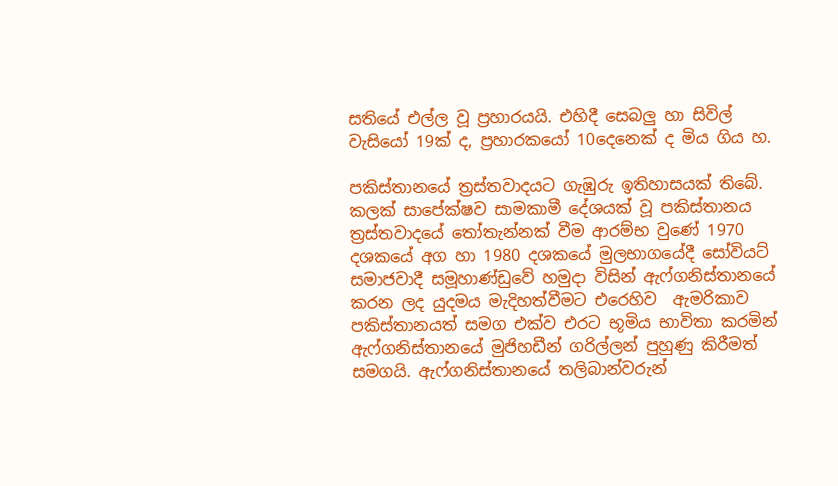සතියේ එල්ල වූ ප්‍රහාරයයි. එහිදී සෙබලු හා සිවිල් වැසියෝ 19ක් ද, ප්‍රහාරකයෝ 10දෙනෙක් ද මිය ගිය හ.

පකිස්තානයේ ත්‍රස්තවාදයට ගැඹුරු ඉතිහාසයක් තිබේ. කලක් සාපේක්ෂව සාමකාමී දේශයක් වූ පකිස්තානය ත්‍රස්තවාදයේ තෝතැන්නක් වීම ආරම්භ වුණේ 1970 දශකයේ අග හා 1980 දශකයේ මුල‍භාගයේදී සෝවියට් සමාජවාදී සමූහාණ්ඩුවේ හමුදා විසින් ඇෆ්ගනිස්තානයේ කරන ලද යුදමය මැදිහත්වීමට එරෙහිව  ඇමරිකාව පකිස්තානයත් සමග එක්ව එ‍රට භූමිය භාවිතා කරමින් ඇෆ්ගනිස්තානයේ මුජිහඩීන් ගරිල්ලන් පුහුණු කිරීමත් සමගයි. ඇෆ්ගනිස්තානයේ තලිබාන්වරුන්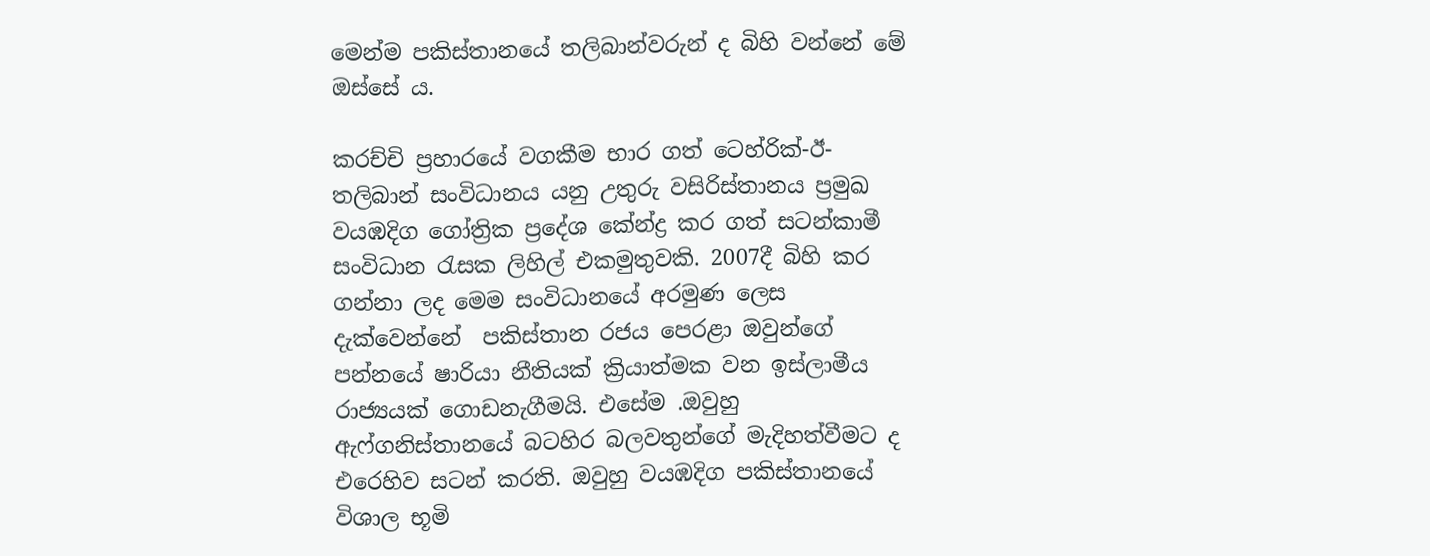මෙන්ම පකිස්තානයේ තලිබාන්වරුන් ද බිහි වන්නේ මේ ඔස්සේ ය.

කරච්චි ප්‍රහාරයේ වගකීම භාර ගත් ටෙහ්රික්-ඊ-තලිබාන් සංවිධානය යනු උතුරු වසිරිස්තානය ප්‍රමුඛ වයඹදිග ගෝත්‍රික ප්‍රදේශ කේන්ද්‍ර කර ගත් සටන්කාමී සංවිධාන රැසක ලිහිල් එකමුතුවකි. 2007දී බිහි කර ගන්නා ලද මෙම සංවිධානයේ අරමුණ ලෙස දැක්වෙන්නේ  පකිස්තාන රජය පෙරළා ඔවුන්ගේ පන්නයේ ෂාරියා නීතියක් ක්‍රියාත්මක වන ඉස්ලාමීය රාජ්‍යයක් ගොඩනැගීමයි. එසේම .ඔවුහු ඇෆ්ගනිස්තානයේ බටහිර බලවතුන්ගේ මැදිහත්වීමට ද එරෙහිව සටන් කරති. ඔවුහු වයඹදිග පකිස්තානයේ විශාල භූමි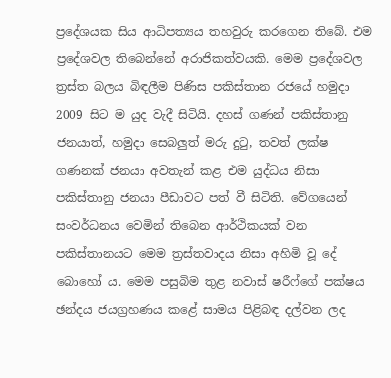ප්‍රදේශයක සිය ආධිපත්‍යය තහවුරු කරගෙන තිබේ. එම ප්‍රදේශවල තිබෙන්නේ අරාජිකත්වයකි. මෙම ප්‍රදේශවල ත්‍රස්ත බලය බිඳලීම පිණිස පකිස්තාන රජයේ හමුදා 2009 සිට ම යුද වැදී සිටියි. දහස් ගණන් පකිස්තානු ජනයාත්, හමුදා සෙබලුත් මරු දුටු, තවත් ලක්ෂ ගණනක් ජනයා අවතැන් කළ එම යුද්ධය නිසා පකිස්තානු ජනයා පීඩාවට පත් වී සිටිති. වේගයෙන් සංවර්ධනය වෙමින් තිබෙන ආර්ථිකයක් වන පකිස්තානයට මෙම ත්‍රස්තවාදය නිසා අහිමි වූ දේ බොහෝ ය. මෙම පසුබිම තුළ නවාස් ෂරීෆ්ගේ පක්ෂය ඡන්දය ජයග්‍රහණය කළේ සාමය පිළිබඳ දල්වන ලද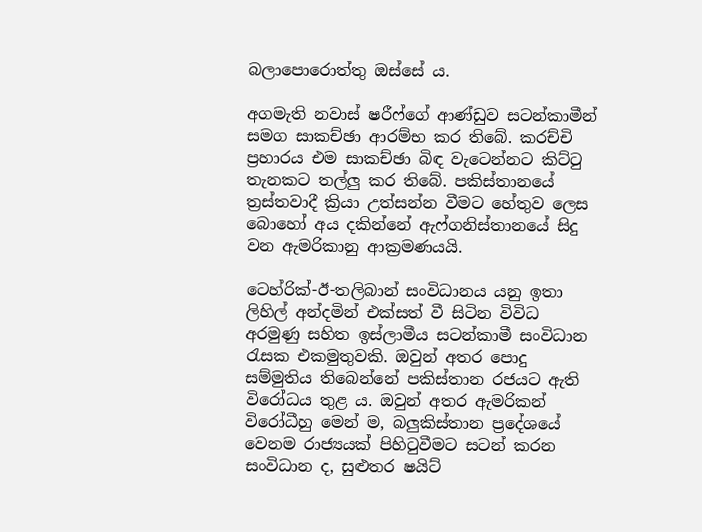බලාපොරොත්තු ඔස්සේ ය.

අගමැති නවාස් ෂරීෆ්ගේ ආණ්ඩුව සටන්කාමීන් සමග සාකච්ඡා ආරම්භ කර තිබේ. කරච්චි ප්‍රහාරය එම සාකච්ඡා බිඳ වැටෙන්නට කිට්ටු තැනකට තල්ලු කර තිබේ. පකිස්තානයේ ත්‍රස්තවාදී ක්‍රියා උත්සන්න වීමට හේතුව ලෙස බොහෝ අය දකින්නේ ඇෆ්ගනිස්තානයේ සිදු වන ඇමරිකානු ආක්‍රමණයයි.

ටෙහ්රික්-ඊ-තලිබාන් සංවිධානය යනු ඉතා ලිහිල් අන්දමින් එක්සත් වී සිටින විවිධ අරමුණු සහිත ඉස්ලාමීය සටන්කාමී සංවිධාන රැසක එකමුතුවකි. ඔවුන් අතර පොදු සම්මුතිය තිබෙන්නේ පකිස්තාන රජයට ඇති විරෝධය තුළ ය. ඔවුන් අතර ඇමරිකන් විරෝධීහු මෙන් ම, බලුකිස්තාන ප්‍ර‍දේශයේ වෙනම රාජ්‍යයක් පිහිටුවීමට සටන් කරන සංවිධාන ද, සුළුතර ෂයිට්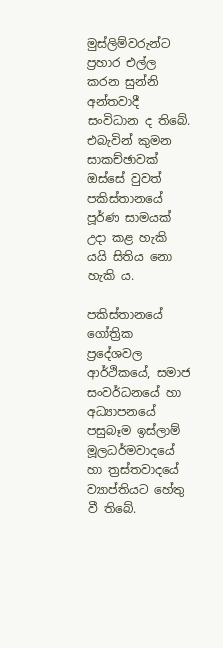මුස්ලිම්වරුන්ට ප්‍රහාර එල්ල කරන සුන්නි අන්තවාදී සංවිධාන ද තිබේ. එබැවින් කුමන සාකච්ඡාවක් ඔස්සේ වුවත් පකිස්තානයේ පූර්ණ සාමයක් උදා කළ හැකි යයි සිතිය නො හැකි ය.

පකිස්තානයේ ගෝත්‍රික ප්‍රදේශවල ආර්ථිකයේ, සමාජ සංවර්ධනයේ හා අධ්‍යාපනයේ පසුබෑම ඉස්ලාම් මූලධර්මවාදයේ හා ත්‍රස්තවාදයේ ව්‍යාප්තියට හේතු වී තිබේ.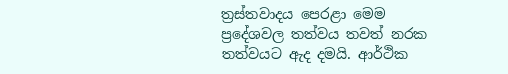ත්‍රස්තවාදය පෙරළා මෙම ප්‍රදේශවල තත්වය තවත් නරක තත්වයට ඇද දමයි. ආර්ථික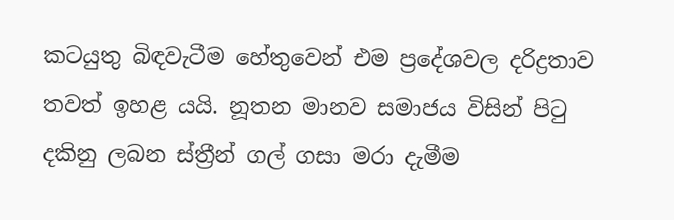කටයුතු බිඳවැටීම හේතුවෙන් එම ප්‍රදේශවල දරිද්‍රතාව තවත් ඉහළ යයි. නූතන මානව සමාජය විසින් පිටු දකිනු ලබන ස්ත්‍රීන් ගල් ගසා මරා දැමීම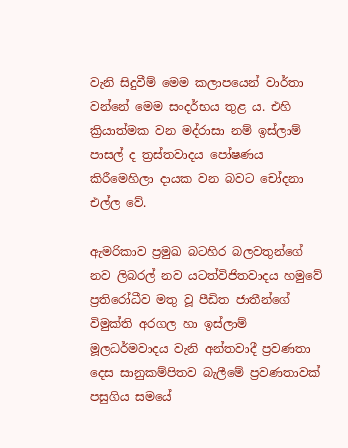වැනි සිදුවීම් මෙම කලාපයෙන් වාර්තා වන්නේ මෙම සංදර්භය තුළ ය. එහි ක්‍රියාත්මක වන මද්රාසා නම් ඉස්ලාම් පාසල් ද ත්‍රස්තවාදය පෝෂණය කිරීමෙහිලා දායක වන බවට චෝදනා එල්ල වේ.

ඇමරිකාව ප්‍රමුඛ බටහිර බලවතුන්ගේ නව ලිබරල් නව යටත්විජිතවාදය හමුවේ ප්‍රතිරෝධීව මතු වූ පීඩිත ජාතීන්ගේ විමුක්ති අරගල හා ඉස්ලාම් මූලධර්මවාදය වැනි අන්තවාදී ප්‍රවණතා දෙස සානුකම්පිතව බැලීමේ ප්‍රවණතාවක් පසුගිය සමයේ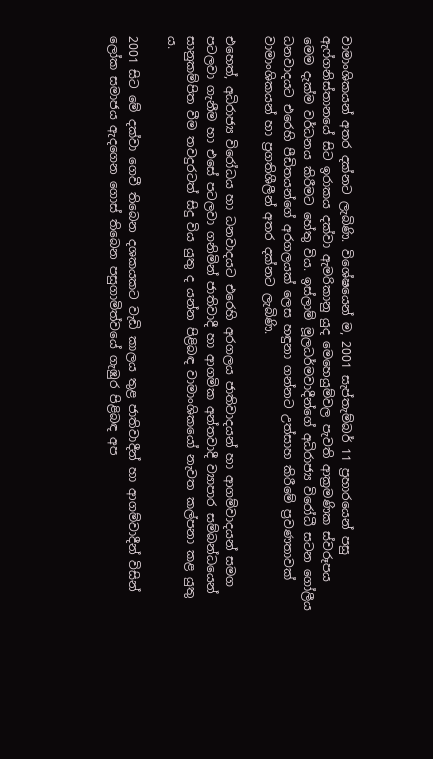වාමාංශිකයන් අතර දක්නට ලැබිණි. විශේෂයෙන් ම, 2001 සැප්තැම්බර් 11 ප්‍රහාරයෙන් පසු ඇෆ්ගනිස්තානයේ සිට ඉරාකය දක්වා ඇමරිකානු යුද මෙහෙයුම්වල පැවති ආක්‍රමණික ස්වරූපය මෙම දැක්ම වර්ධනය කිරීමට හේතු විය. ඉස්ලාම් මූලධර්මවාදීන්ගේ අධිරාජ්‍ය විරෝධී සටන ගෝලීය ධනවාදයට එරෙහි පීඩිතයන්ගේ අරගලයක් ලෙස හඳුනා ගන්නට උත්සාහ කිරීමේ ප්‍රවණතාවක් වාමාංශිකයන් හා ප්‍රගතිශීලීන් අතර දක්නට ලැබිණි.

එහෙත්, අධිරාජ්‍ය විරෝධය හා ධනවාදයට එරෙහි අරගලය ජාතිවාදයන් හා ආගම්වාදයන් සමග පටලවා ගැනීම හා එසේ පටලවා ගනිමින් ජාතිවාදී හා ආගමික අන්තවාදී ව්‍යාපාර සම්බන්ධයෙන් සානුකම්පිත වීම තවදුරටත් සිදු විය යුතු ද යන්න පිළිබඳ වාමාංශිකයෝ නැවත කල්පනා කළ යුතු ය.

2001 සිට මේ දක්වා ගෙවී තිබෙන දශකයකට වැඩි කාලය තුළ ජාතිවාදීන් හා ආගම්වාදීන් විසින් ලෝක සමාජය ඇදගෙන ගොස් තිබෙන පසුගාමිත්වයේ ගැඹුර පිළිබඳ අප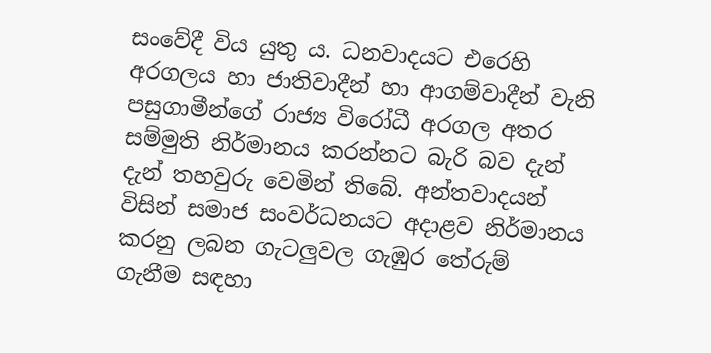සංවේදී විය යුතු ය. ධනවාදයට එරෙහි අරගලය හා ජාතිවාදීන් හා ආගම්වාදීන් වැනි පසුගාමීන්ගේ රාජ්‍ය විරෝධී අරගල අතර සම්මුති නිර්මානය කරන්නට බැරි බව දැන් දැන් තහවුරු වෙමින් තිබේ. අන්තවාදයන් විසින් සමාජ සංවර්ධනයට අදාළව නිර්මානය කරනු ලබන ගැටලුවල ගැඹුර තේරුම් ගැනීම සඳහා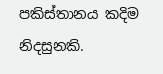පකිස්තානය කදිම නිදසුනකි.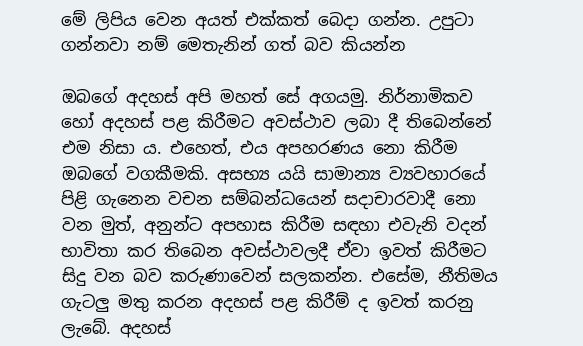මේ ලිපිය වෙන අයත් එක්කත් බෙදා ගන්න. උපුටා ගන්නවා නම් ‍මෙතැනින් ගත් බව කියන්න

ඔබගේ අදහස් අපි මහත් සේ අගයමු. නිර්නාමිකව හෝ අදහස් පළ කිරීමට අවස්ථාව ලබා දී තිබෙන්නේ එම නිසා ය. එහෙත්, එය අපහරණය නො කිරීම ඔබ‍ගේ වගකීමකි. අසභ්‍ය යයි සාමාන්‍ය ව්‍යවහාරයේ පිළි ගැනෙන වචන සම්බන්ධයෙන් සදාචාරවාදී නො වන මුත්, අනුන්ට අපහාස කිරීම සඳහා එවැනි වදන් භාවිතා කර තිබෙන අවස්ථාවලදී ඒවා ඉවත් කිරීමට සිදු වන බව කරුණාවෙන් සලකන්න. එසේම, නීතිමය ගැටලු මතු කරන අදහස් පළ කිරීම් ද ඉවත් කරනු ලැබේ. අදහස්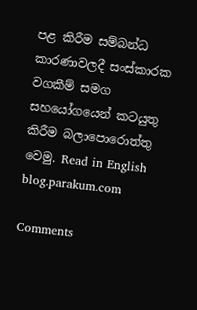පළ කිරීම සම්බන්ධ කාරණාවලදී සංස්කාරක වගකීම් සමග සහයෝගයෙන් කටයුතු කිරීම බලාපොරොත්තු වෙමු. Read in English blog.parakum.com

Comments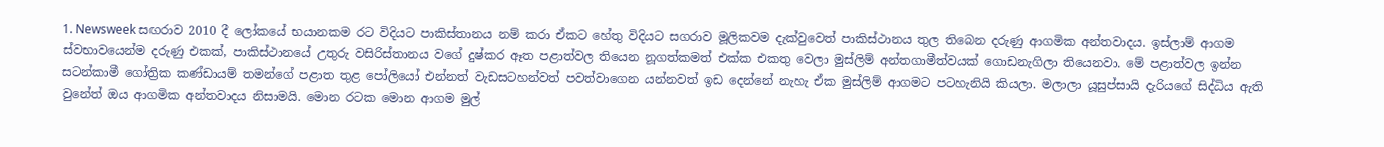1. Newsweek සඟරාව 2010 දී ලෝකයේ භයානකම රට විදියට පාකිස්තානය නම් කරා ඒකට හේතු විදියට සගරාව මූලිකවම දැක්වුවෙත් පාකිස්ථානය තුල තිබෙන දරුණු ආගමික අන්තවාදය. ඉස්ලාම් ආගම ස්වභාවයෙන්ම දරුණු එකක්, පාකිස්ථානයේ උතුරු වසිරිස්තානය වගේ දුෂ්කර ඈත පළාත්වල තියෙන නූගත්කමත් එක්ක එකතු වෙලා මුස්ලිම් අන්තගාමීත්වයක් ගොඩනැගිලා තියෙනවා. මේ පළාත්වල ඉන්න සටන්කාමී ගෝත්‍රික කණ්ඩායම් තමන්ගේ පළාත තුළ පෝලියෝ එන්නත් වැඩසටහන්වත් පවත්වාගෙන යන්නවත් ඉඩ දෙන්නේ නැහැ ඒක මුස්ලිම් ආගමට පටහැනියි කියලා. මලාලා යූසුප්සායි දැරියගේ සිද්ධිය ඇති වුනේත් ඔය ආගමික අන්තවාදය නිසාමයි. මොන රටක මොන ආගම මුල්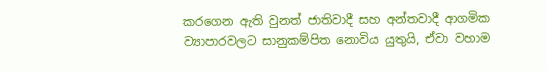කරගෙන ඇති වුනත් ජාතිවාදී සහ අන්තවාදී ආගමික ව්‍යාපාරවලට සානුකම්පිත නොවිය යුතුයි, ඒවා වහාම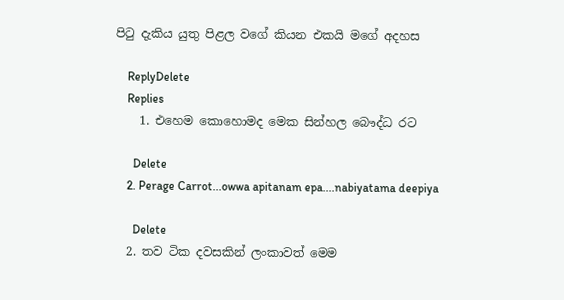පිටු දැකිය යුතු පිළල වගේ කියන එකයි මගේ අදහස

    ReplyDelete
    Replies
    1. එහෙම කොහොමද මෙක සින්හල බෞද්ධ රට

      Delete
    2. Perage Carrot...owwa apitanam epa....nabiyatama deepiya

      Delete
  2. තව ටික දවසකින් ලංකාවත් මෙම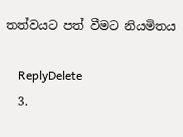තත්වයට පත් වීමට නියමිතය

    ReplyDelete
  3.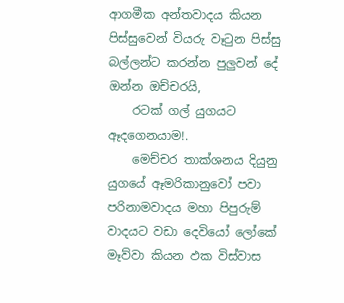ආගමීක අන්තවාදය කියන පිස්සුවෙන් වියරු වෑටුන පිස්සු බල්ලන්ට කරන්න පුලුවන් දේ ඔන්න ඔච්චරයි,
    රටක් ගල් යුගයට ඈදගෙනයාම!.
    මෙච්චර තාක්ශනය දියුනු යුගයේ ඈමරිකානුවෝ පවා පරිනාමවාදය මහා පිපුරුම් වාදයට වඩා දෙවියෝ ලෝකේ මෑව්වා කියන ඵක විස්වාස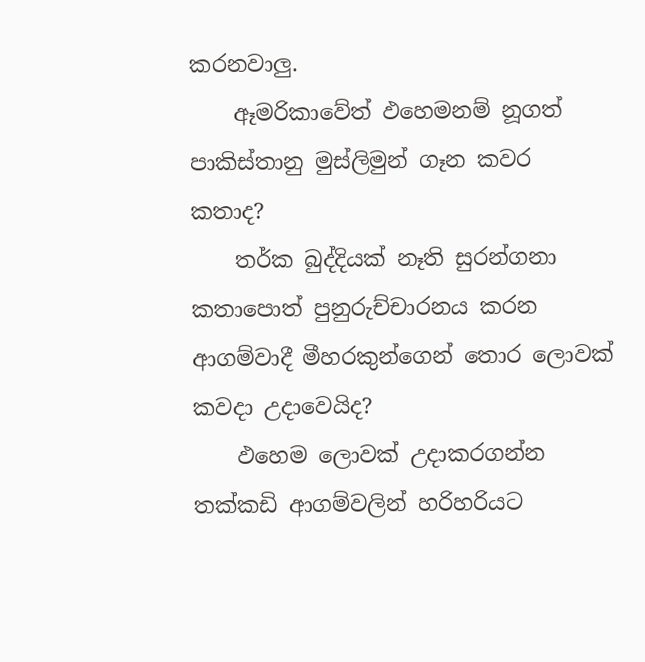කරනවාලු.
    ඈමරිකාවේත් ඵහෙමනම් නූගත් පාකිස්තානු මුස්ලිමුන් ගෑන කවර කතාද?
    තර්ක බුද්දියක් නෑති සුරන්ගනා කතාපොත් පුනුරුච්චාරනය කරන ආගම්වාදී මීහරකුන්ගෙන් තොර ලොවක් කවදා උදාවෙයිද?
    ඵහෙම ලොවක් උදාකරගන්න තක්කඩි ආගම්වලින් හරිහරියට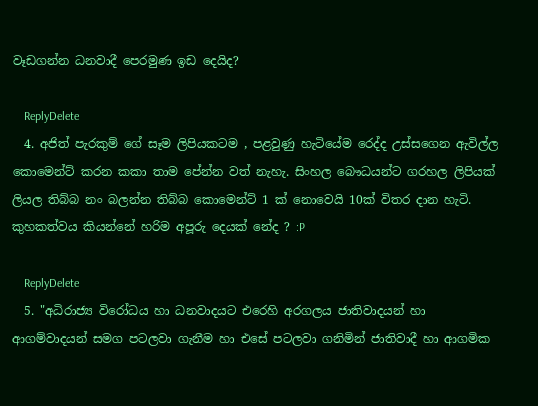වෑඩගන්න ධනවාදී පෙරමුණ ඉඩ දෙයිද?

    ReplyDelete
  4. අජිත් පැරකුම් ගේ සෑම ලිපියකටම , පළවුණු හැටියේම රෙද්ද උස්සගෙන ඇවිල්ල කොමෙන්ට් කරන කකා තාම පේන්න වත් නැහැ. සිංහල බෞධයන්ට ගරහල ලිපියක් ලියල තිබ්බ නං බලන්න තිබ්බ කොමෙන්ට් 1 ක් නොවෙයි 10ක් විතර දාන හැටි. කුහකත්වය කියන්නේ හරිම අපූරු දෙයක් නේද ? :P

    ReplyDelete
  5. "අධිරාජ්‍ය විරෝධය හා ධනවාදයට එරෙහි අරගලය ජාතිවාදයන් හා ආගම්වාදයන් සමග පටලවා ගැනීම හා එසේ පටලවා ගනිමින් ජාතිවාදී හා ආගමික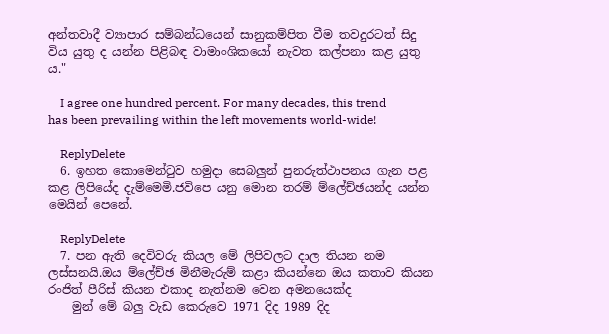අන්තවාදී ව්‍යාපාර සම්බන්ධයෙන් සානුකම්පිත වීම තවදුරටත් සිදු විය යුතු ද යන්න පිළිබඳ වාමාංශිකයෝ නැවත කල්පනා කළ යුතු ය."

    I agree one hundred percent. For many decades, this trend has been prevailing within the left movements world-wide!

    ReplyDelete
  6. ඉහත කොමෙන්ටුව හමුදා සෙබලුන් පුනරුත්ථාපනය ගැන පළ කළ ලිපියේද දැම්මෙමි.ජවිපෙ යනු මොන තරම් ම්ලේච්ඡයන්ද යන්න මෙයින් පෙනේ.

    ReplyDelete
  7. පන ඇති දෙවිවරු කියල මේ ලිපිවලට දාල තියන නම ලස්සනයි.ඔය ම්ලේච්ඡ මිනීමැරුම් කළා කියන්නෙ ඔය කතාව කියන රංජිත් පීරිස් කියන එකාද නැත්නම වෙන අමනයෙක්ද
    මුන් මේ බලු වැඩ කෙරුවෙ 1971 දිද 1989 දිද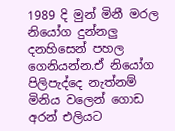1989 දි මුන් මිනී මරල නියෝග දුන්නලු දනහිසෙන් පහල ගෙනියන්න.ඒ නියෝග පිලිපැද්දෙ නැත්නම් මිනිය වලෙන් ගොඩ අරන් එලියට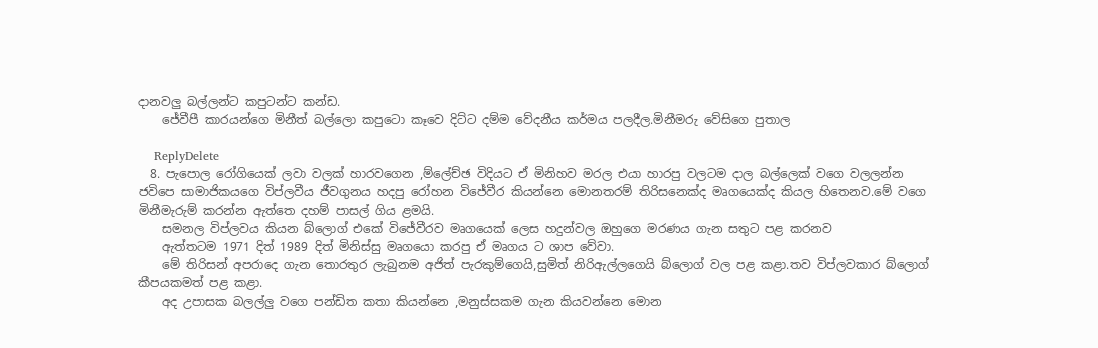දානවලු බල්ලන්ට කපුටන්ට කන්ඩ.
    ජේවීපී කාරයන්ගෙ මිනීත් බල්ලො කපුටො කෑවෙ දිට්ට දම්ම වේදනීය කර්මය පලදීල.මිනීමරු වේසිගෙ පුතාල

    ReplyDelete
  8. පැපොල රෝගියෙක් ලවා වලක් හාරවගෙන ,ම්ලේච්ඡ විදියට ඒ මිනිහව මරල එයා හාරපු වලටම දාල බල්ලෙක් වගෙ වලලන්න ජවිපෙ සාමාජිකයගෙ විප්ලවීය ජීවගුනය හදපු රෝහන විජේවීර කියන්නෙ මොනතරම් තිරිසනෙක්ද මෘගයෙක්ද කියල හිතෙනව.මේ වගෙ මිනීමැරුම් කරන්න ඇත්තෙ දහම් පාසල් ගිය ළමයි.
    සමනල විප්ලවය කියන බ්ලොග් එකේ විජේවීරව මෘගයෙක් ලෙස හදුන්වල ඔහුගෙ මරණය ගැන සතුට පළ කරනව
    ඇත්තටම 1971 දිත් 1989 දිත් මිනිස්සු මෘගයො කරපු ඒ මෘගය ට ශාප වේවා.
    මේ තිරිසන් අපරාදෙ ගැන තොරතුර ලැබුනම අජිත් පැරකුම්ගෙයි,සුමිත් නිරිඇල්ලගෙයි බ්ලොග් වල පළ කළා.තව විප්ලවකාර බ්ලොග් කීපයකමත් පළ කළා.
    අද උපාසක බලල්ලු වගෙ පන්ඩිත කතා කියන්නෙ ,මනුස්සකම ගැන කියවන්නෙ මොන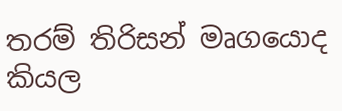තරම් තිරිසන් මෘගයොද කියල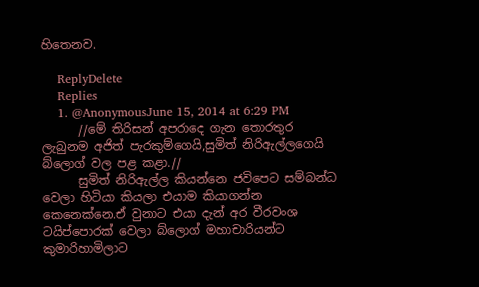හිතෙනව.

    ReplyDelete
    Replies
    1. @AnonymousJune 15, 2014 at 6:29 PM
      //මේ තිරිසන් අපරාදෙ ගැන තොරතුර ලැබුනම අජිත් පැරකුම්ගෙයි,සුමිත් නිරිඇල්ලගෙයි බ්ලොග් වල පළ කළා.//
      සුමිත් නිරිඇල්ල කියන්නෙ ජවිපෙට සම්බන්ධ වෙලා හිටියා කියලා එයාම කියාගන්න කෙනෙක්නෙ.ඒ වුනාට එයා දැන් අර වීරවංශ ටයිප්පොරක් වෙලා බ්ලොග් මහාචාරියන්ට කුමාරිහාමිලාට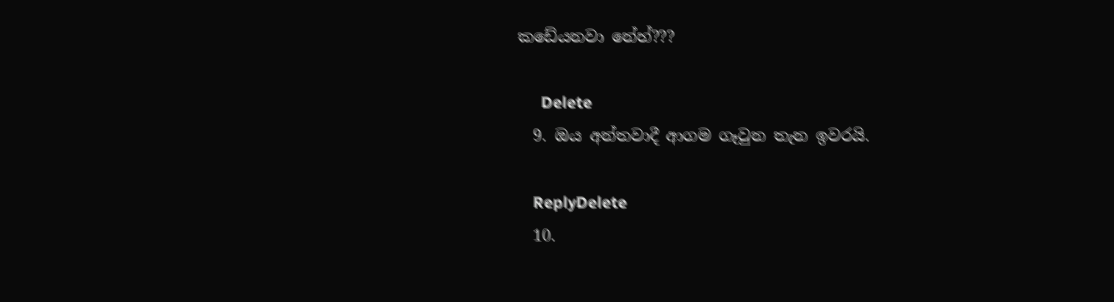කඩේයනවා නේහ්???

      Delete
  9. ඔය අන්තවාදී ආගම ගෑවුන තැන ඉවරයි.

    ReplyDelete
  10.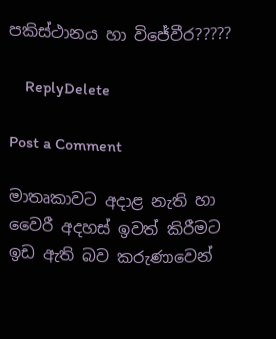පකිස්ථානය හා විජේවීර?????

    ReplyDelete

Post a Comment

මාතෘකාවට අදාළ නැති හා වෛරී අදහස් ඉවත් කිරීමට ඉඩ ඇති බව කරුණාවෙන්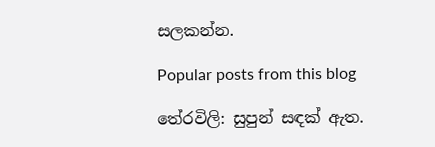සලකන්න.

Popular posts from this blog

තේරවිලි: සුපුන් සඳක් ඇත.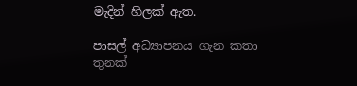මැදින් හිලක් ඇත.

පාසල් අධ්‍යාපනය ගැන කතා තුනක්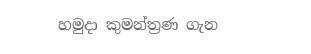හමුදා කුමන්ත්‍රණ ගැන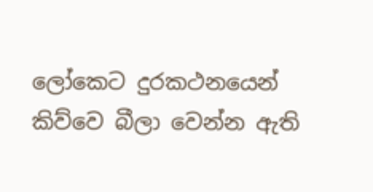ලෝකෙට දුරකථනයෙන් කිව්වෙ බීලා වෙන්න ඇති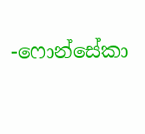-ෆොන්සේකා